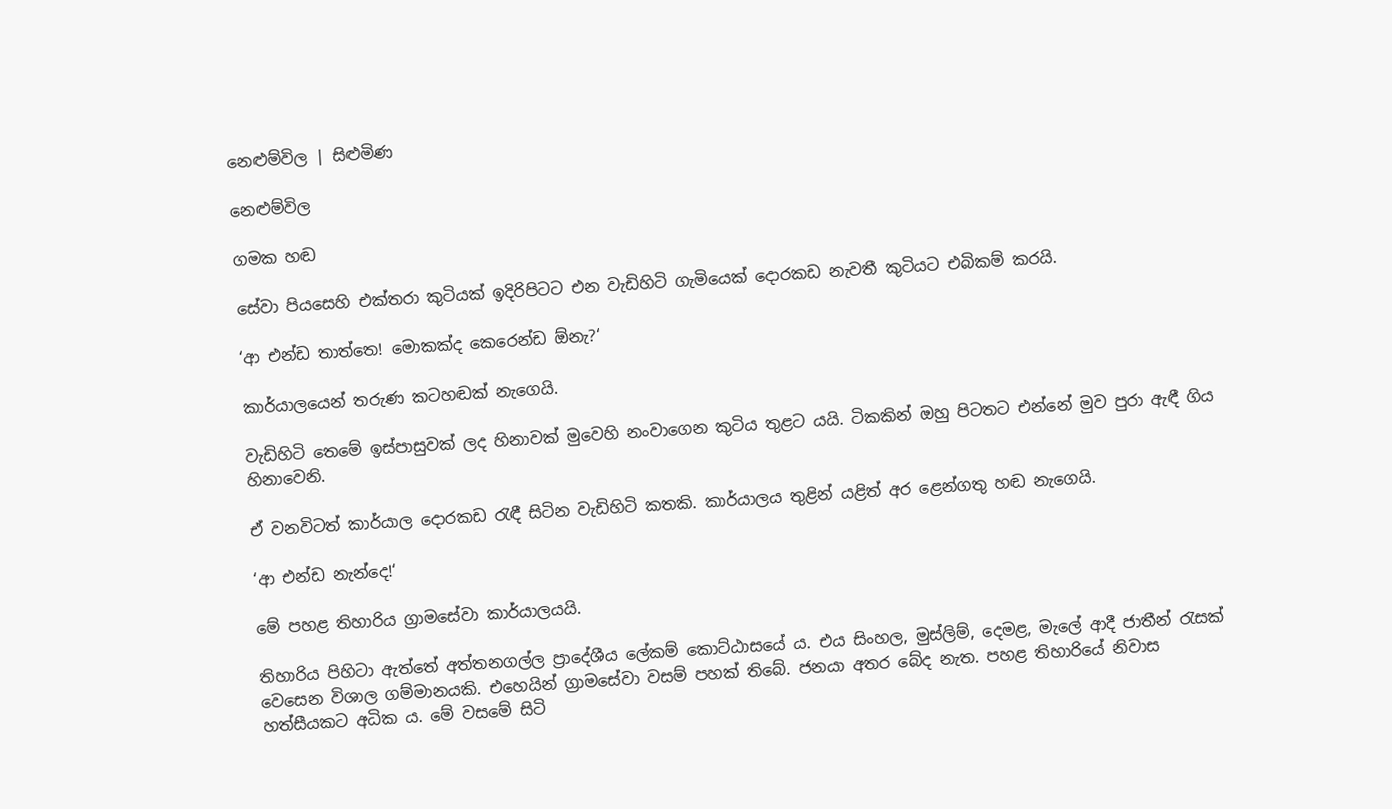නෙළුම්විල | සිළුමිණ

නෙළුම්විල

ගමක හඬ

සේවා පියසෙහි එක්තරා කුටියක් ඉදිරිපිටට එන වැඩිහිටි ගැමියෙක් දොරකඩ නැවතී කුටියට එබිකම් කරයි.

‘ආ එන්ඩ තාත්තෙ! මොකක්ද කෙරෙන්ඩ ඕනැ?‘

කාර්යාලයෙන් තරුණ කටහඬක් නැගෙයි.

වැඩිහිටි තෙමේ ඉස්පාසුවක් ලද හිනාවක් මුවෙහි නංවාගෙන කුටිය තුළට යයි. ටිකකින් ඔහු පිටතට එන්නේ මුව පුරා ඇඳී ගිය හිනාවෙනි.

ඒ වනවිටත් කාර්යාල දොරකඩ රැඳී සිටින වැඩිහිටි කතකි. කාර්යාලය තුළින් යළිත් අර ළෙන්ගතු හඬ නැගෙයි.

‘ආ එන්ඩ නැන්දෙ!‘

මේ පහළ තිහාරිය ග්‍රාමසේවා කාර්යාලයයි.

තිහාරිය පිහිටා ඇත්තේ අත්තනගල්ල ප්‍රාදේශීය ලේකම් කොට්ඨාසයේ ය. එය සිංහල, මුස්ලිම්, දෙමළ, මැලේ ආදී ජාතීන් රැසක් වෙසෙන විශාල ගම්මානයකි. එහෙයින් ග්‍රාමසේවා වසම් පහක් තිබේ. ජනයා අතර බේද නැත. පහළ තිහාරියේ නිවාස හත්සීයකට අධික ය. මේ වසමේ සිටි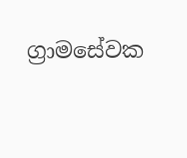ග්‍රාමසේවක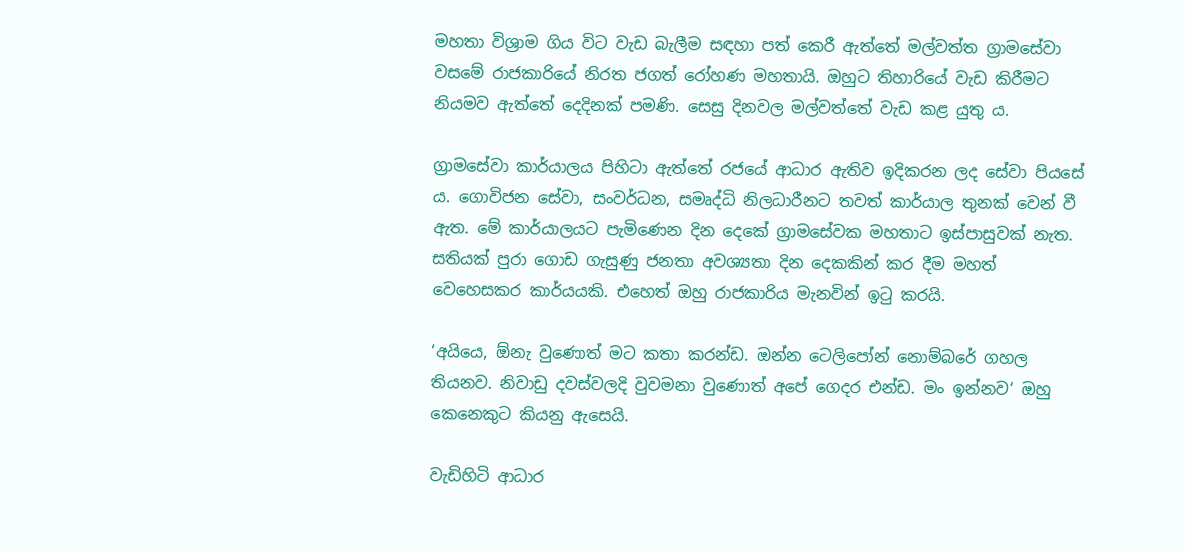මහතා විශ්‍රාම ගිය විට වැඩ බැලීම සඳහා පත් කෙරී ඇත්තේ මල්වත්ත ග්‍රාමසේවා වසමේ රාජකාරියේ නිරත ජගත් රෝහණ මහතායි. ඔහුට තිහාරියේ වැඩ කිරීමට නියමව ඇත්තේ දෙදිනක් පමණි. සෙසු දිනවල මල්වත්තේ වැඩ කළ යුතු ය.

ග්‍රාමසේවා කාර්යාලය පිහිටා ඇත්තේ රජයේ ආධාර ඇතිව ඉදිකරන ලද සේවා පියසේ ය. ගොවිජන සේවා, සංවර්ධන, සමෘද්ධි නිලධාරීනට තවත් කාර්යාල තුනක් වෙන් වී ඇත. මේ කාර්යාලයට පැමිණෙන දින දෙකේ ග්‍රාමසේවක මහතාට ඉස්පාසුවක් නැත. සතියක් පුරා ගොඩ ගැසුණු ජනතා අවශ්‍යතා දින දෙකකින් කර දීම මහත් වෙහෙසකර කාර්යයකි. එහෙත් ඔහු රාජකාරිය මැනවින් ඉටු කරයි.

‘අයියෙ, ඕනැ වුණොත් මට කතා කරන්ඩ. ඔන්න ටෙලිපෝන් නොම්බරේ ගහල තියනව. නිවාඩු දවස්වලදි වුවමනා වුණොත් අපේ ගෙදර එන්ඩ. මං ඉන්නව‘ ඔහු කෙනෙකුට කියනු ඇසෙයි.

වැඩිහිටි ආධාර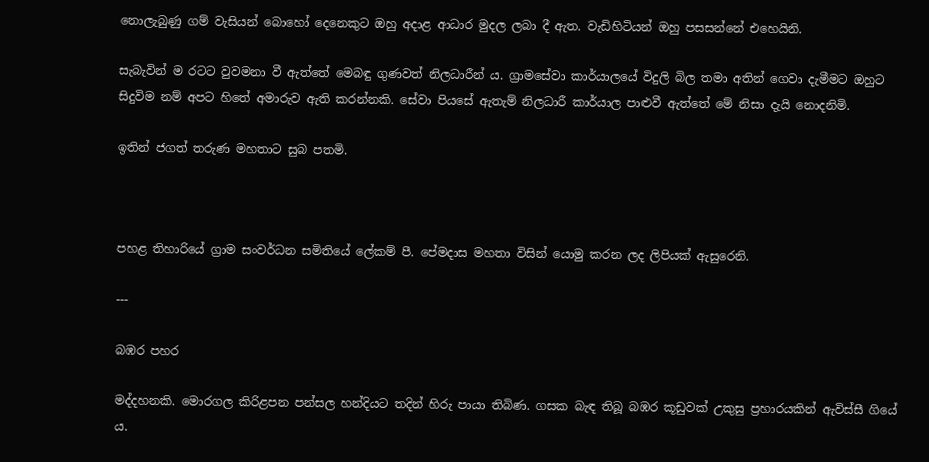නොලැබුණු ගම් වැසියන් බොහෝ දෙනෙකුට ඔහු අදාළ ආධාර මුදල ලබා දී ඇත. වැඩිහිටියන් ඔහු පසසන්නේ එහෙයිනි.

සැබැවින් ම රටට වුවමනා වී ඇත්තේ මෙබඳු ගුණවත් නිලධාරීන් ය. ග්‍රාමසේවා කාර්යාලයේ විදුලි බිල තමා අතින් ගෙවා දැමීමට ඔහුට සිදුවිම නම් අපට හිතේ අමාරුව ඇති කරන්නකි. සේවා පියසේ ඇතැම් නිලධාරී කාර්යාල පාළුවී ඇත්තේ මේ නිසා දැයි නොදනිමි.

ඉතින් ජගත් තරුණ මහතාට සුබ පතමි.



පහළ තිහාරියේ ග්‍රාම සංවර්ධන සමිතියේ ලේකම් පී. පේමදාස මහතා විසින් යොමු කරන ලද ලිපියක් ඇසුරෙනි.

---

බඹර පහර

මද්දහනකි. මොරගල කිරිළපන පන්සල හන්දියට තදින් හිරු පායා තිබිණ. ගසක බැඳ තිබූ බඹර කූඩුවක් උකුසු ප්‍රහාරයකින් ඇවිස්සී ගියේ ය.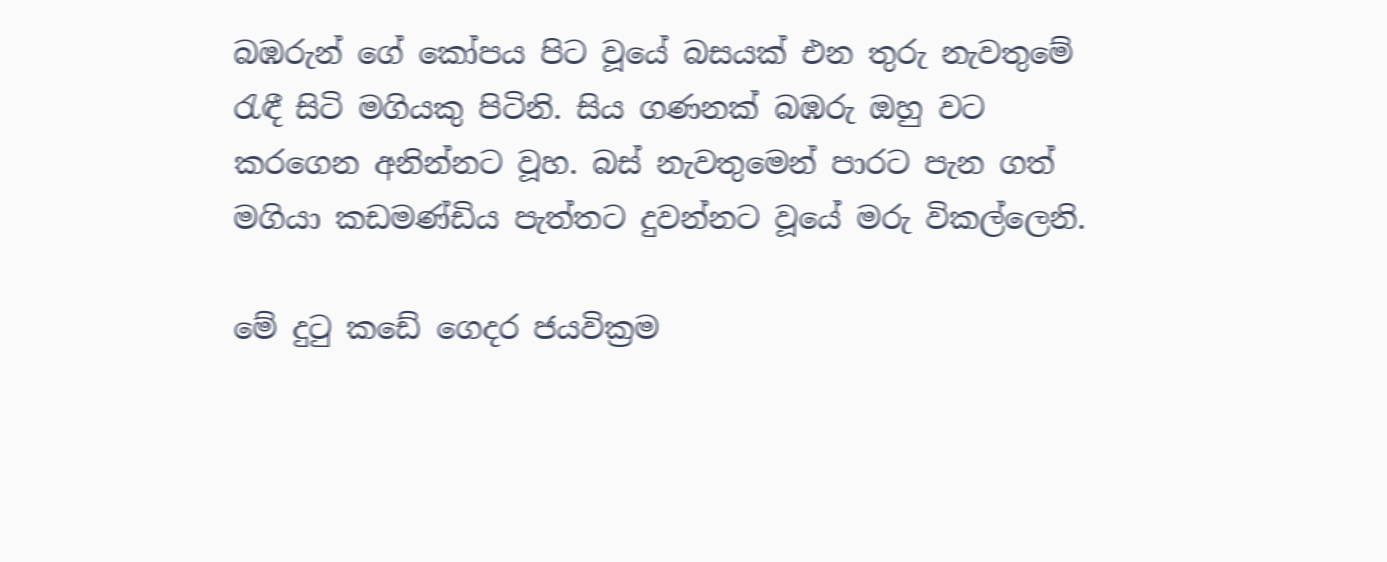බඹරුන් ගේ කෝපය පිට වූයේ බසයක් එන තුරු නැවතුමේ රැඳී සිටි මගියකු පිටිනි. සිය ගණනක් බඹරු ඔහු වට කරගෙන අනින්නට වූහ. බස් නැවතුමෙන් පාරට පැන ගත් මගියා කඩමණ්ඩිය පැත්තට දුවන්නට වූයේ මරු විකල්ලෙනි.

මේ දුටු කඩේ ගෙදර ජයවික්‍රම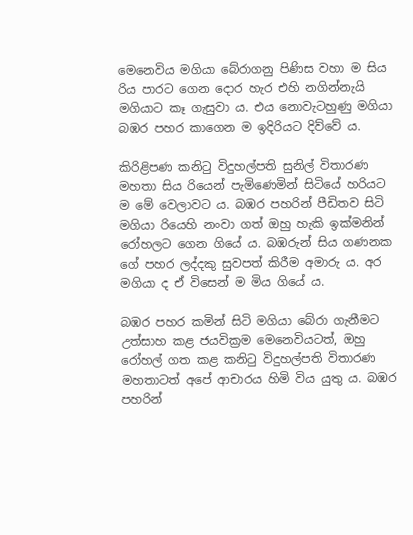මෙනෙවිය මගියා බේරාගනු පිණිස වහා ම සිය රිය පාරට ගෙන දොර හැර එහි නගින්නැයි මගියාට කෑ ගැසුවා ය. එය නොවැටහුණු මගියා බඹර පහර කාගෙන ම ඉදිරියට දිව්වේ ය.

කිරිළිපණ කනිටු විදුහල්පති සුනිල් විතාරණ මහතා සිය රියෙන් පැමිණෙමින් සිටියේ හරියට ම මේ වෙලාවට ය. බඹර පහරින් පීඩිතව සිටි මගියා රියෙහි නංවා ගත් ඔහු හැකි ඉක්මනින් රෝහලට ගෙන ගියේ ය. බඹරුන් සිය ගණනක ගේ පහර ලද්දකු සුවපත් කිරීම අමාරු ය. අර මගියා ද ඒ විසෙන් ම මිය ගියේ ය.

බඹර පහර කමින් සිටි මගියා බේරා ගැනීමට උත්සාහ කළ ජයවික්‍රම මෙනෙවියටත්, ඔහු රෝහල් ගත කළ කනිටු විදුහල්පති විතාරණ මහතාටත් අපේ ආචාරය හිමි විය යුතු ය. බඹර පහරින්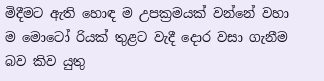මිදීමට ඇති හොඳ ම උපක්‍රමයක් වන්නේ වහා ම මොටෝ රියක් තුළට වැදී දොර වසා ගැනීම බව කිව යුතු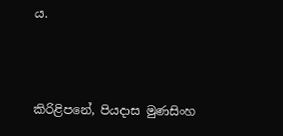ය.



කිරිළිපනේ, පියදාස මුණසිංහ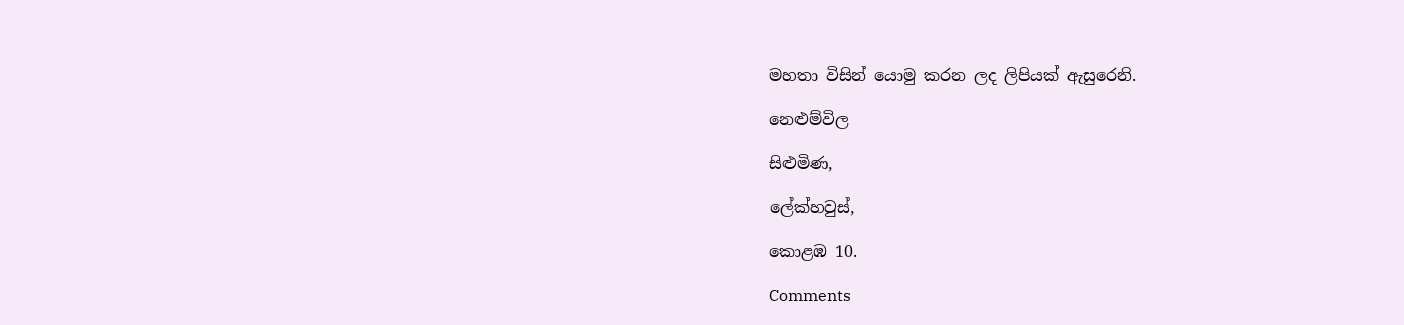මහතා විසින් යොමු කරන ලද ලිපියක් ඇසුරෙනි.

නෙළුම්විල

සිළුමිණ,

ලේක්හවුස්,

කොළඹ 10.

Comments